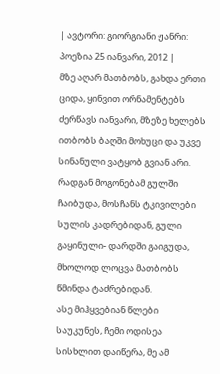| ავტორი: გიორგიანი ჟანრი: პოეზია 25 იანვარი, 2012 |
მზე აღარ მათბობს, გახდა ერთი ციდა, ყინვით ორნამენტებს ძერწავს იანვარი, მზეზე ხელებს ითბობს ბაღში მოხუცი და უკვე სინანული ვატყობ გვიან არი.
რადგან მოგონებამ გულში ჩაიბუდა, მოსჩანს ტკივილები სულის კადრებიდან, გული გაყინული- დარდში გაიგუდა, მხოლოდ ლოცვა მათბობს წმინდა ტაძრებიდან.
ასე მიჰყვებიან წლები საუკუნეს, ჩემი ოდისეა სისხლით დაიწერა, მე ამ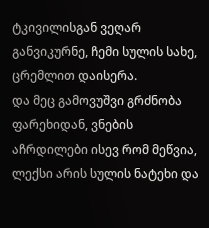ტკივილისგან ვეღარ განვიკურნე, ჩემი სულის სახე, ცრემლით დაისერა.
და მეც გამოვუშვი გრძნობა ფარეხიდან, ვნების აჩრდილები ისევ რომ მეწვია, ლექსი არის სულის ნატეხი და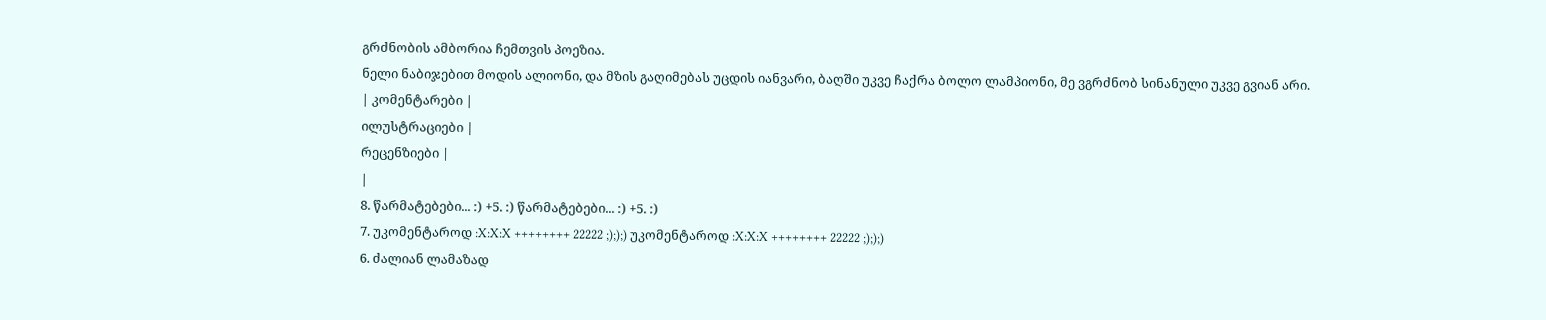გრძნობის ამბორია ჩემთვის პოეზია.
ნელი ნაბიჯებით მოდის ალიონი, და მზის გაღიმებას უცდის იანვარი, ბაღში უკვე ჩაქრა ბოლო ლამპიონი, მე ვგრძნობ სინანული უკვე გვიან არი.
| კომენტარები |
ილუსტრაციები |
რეცენზიები |
|
8. წარმატებები... :) +5. :) წარმატებები... :) +5. :)
7. უკომენტაროდ :X:X:X ++++++++ 22222 ;););) უკომენტაროდ :X:X:X ++++++++ 22222 ;););)
6. ძალიან ლამაზად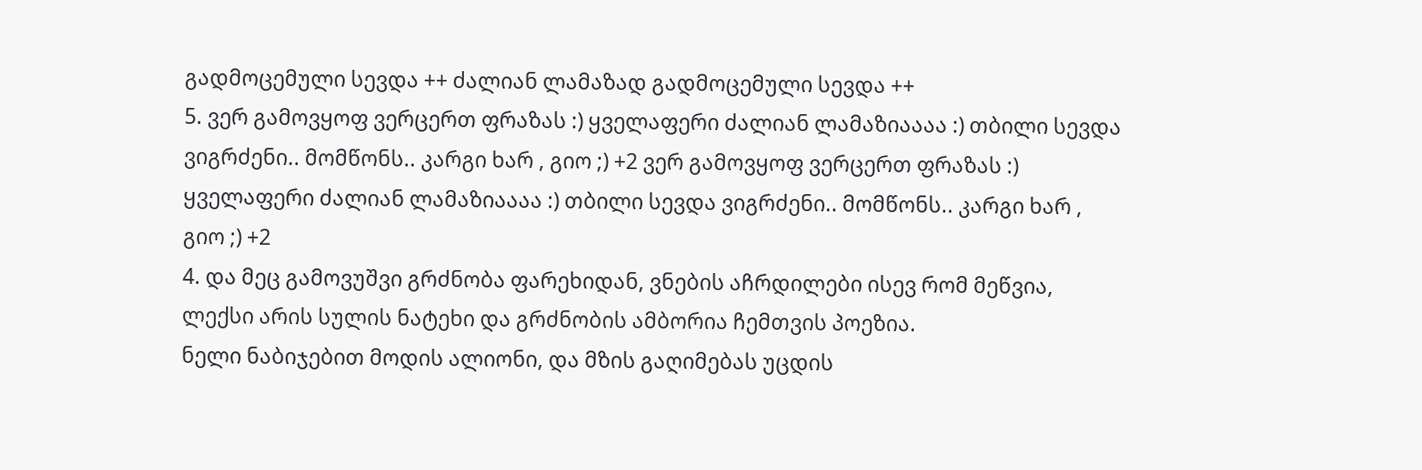გადმოცემული სევდა ++ ძალიან ლამაზად გადმოცემული სევდა ++
5. ვერ გამოვყოფ ვერცერთ ფრაზას :) ყველაფერი ძალიან ლამაზიაააა :) თბილი სევდა ვიგრძენი.. მომწონს.. კარგი ხარ , გიო ;) +2 ვერ გამოვყოფ ვერცერთ ფრაზას :) ყველაფერი ძალიან ლამაზიაააა :) თბილი სევდა ვიგრძენი.. მომწონს.. კარგი ხარ , გიო ;) +2
4. და მეც გამოვუშვი გრძნობა ფარეხიდან, ვნების აჩრდილები ისევ რომ მეწვია, ლექსი არის სულის ნატეხი და გრძნობის ამბორია ჩემთვის პოეზია.
ნელი ნაბიჯებით მოდის ალიონი, და მზის გაღიმებას უცდის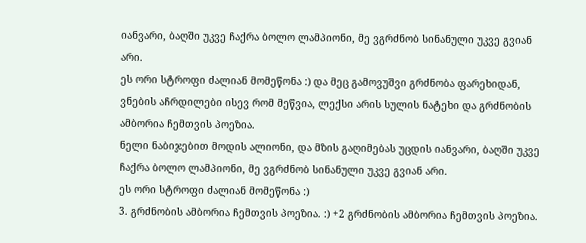იანვარი, ბაღში უკვე ჩაქრა ბოლო ლამპიონი, მე ვგრძნობ სინანული უკვე გვიან არი.
ეს ორი სტროფი ძალიან მომეწონა :) და მეც გამოვუშვი გრძნობა ფარეხიდან, ვნების აჩრდილები ისევ რომ მეწვია, ლექსი არის სულის ნატეხი და გრძნობის ამბორია ჩემთვის პოეზია.
ნელი ნაბიჯებით მოდის ალიონი, და მზის გაღიმებას უცდის იანვარი, ბაღში უკვე ჩაქრა ბოლო ლამპიონი, მე ვგრძნობ სინანული უკვე გვიან არი.
ეს ორი სტროფი ძალიან მომეწონა :)
3. გრძნობის ამბორია ჩემთვის პოეზია. :) +2 გრძნობის ამბორია ჩემთვის პოეზია.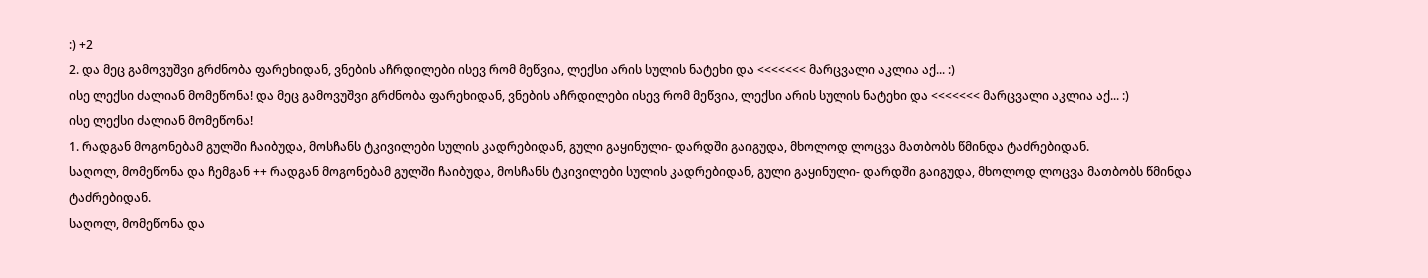:) +2
2. და მეც გამოვუშვი გრძნობა ფარეხიდან, ვნების აჩრდილები ისევ რომ მეწვია, ლექსი არის სულის ნატეხი და <<<<<<< მარცვალი აკლია აქ... :)
ისე ლექსი ძალიან მომეწონა! და მეც გამოვუშვი გრძნობა ფარეხიდან, ვნების აჩრდილები ისევ რომ მეწვია, ლექსი არის სულის ნატეხი და <<<<<<< მარცვალი აკლია აქ... :)
ისე ლექსი ძალიან მომეწონა!
1. რადგან მოგონებამ გულში ჩაიბუდა, მოსჩანს ტკივილები სულის კადრებიდან, გული გაყინული- დარდში გაიგუდა, მხოლოდ ლოცვა მათბობს წმინდა ტაძრებიდან.
საღოლ, მომეწონა და ჩემგან ++ რადგან მოგონებამ გულში ჩაიბუდა, მოსჩანს ტკივილები სულის კადრებიდან, გული გაყინული- დარდში გაიგუდა, მხოლოდ ლოცვა მათბობს წმინდა ტაძრებიდან.
საღოლ, მომეწონა და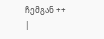ჩემგან ++
|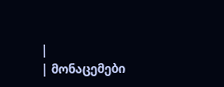|
| მონაცემები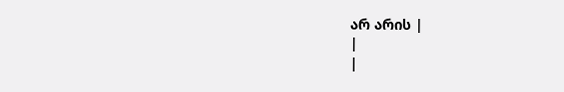არ არის |
|
|